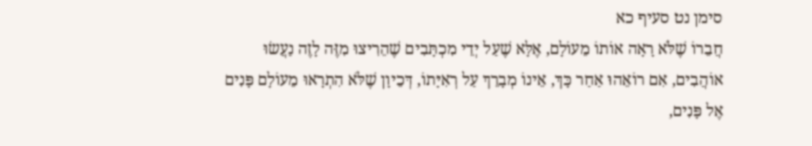סימן נט סעיף כא
חֲבֵרוֹ שֶׁלֹּא רָאָה אוֹתוֹ מֵעוֹלָם, אֶלָּא שֶׁעַל יְדֵי מִכְתָּבִים שֶׁהֵרִיצוּ מִזֶּה לָזֶה נַעֲשׂוּ אוֹהֲבִים, אִם רוֹאֵהוּ אַחַר כָּךְ, אֵינוֹ מְבָרֵךְ עַל רְאִיָּתוֹ, דְּכֵיוָן שֶׁלֹּא הִתְרָאוּ מֵעוֹלָם פָּנִים אֶל פָּנִים,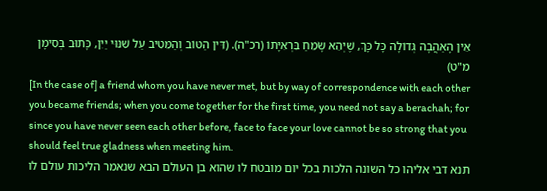אֵין הָאַהֲבָה גְּדוֹלָה כָּל כָּךְ, שֶׁיְהֵא שָׂמֵחַ בִּרְאִיָּתוֹ (רכ"ה). (דִּין הַטּוֹב וְהַמֵּטִיב עַל שִׁנּוּי יַיִן, כָּתוּב בְּסִימָן מ"ט)
[In the case of] a friend whom you have never met, but by way of correspondence with each other you became friends; when you come together for the first time, you need not say a berachah; for since you have never seen each other before, face to face your love cannot be so strong that you should feel true gladness when meeting him.
תנא דבי אליהו כל השונה הלכות בכל יום מובטח לו שהוא בן העולם הבא שנאמר הליכות עולם לו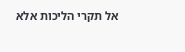אל תקרי הליכות אלא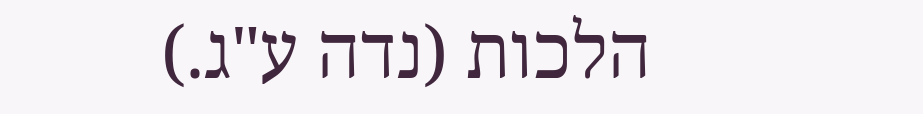הלכות (נדה ע"ג.)